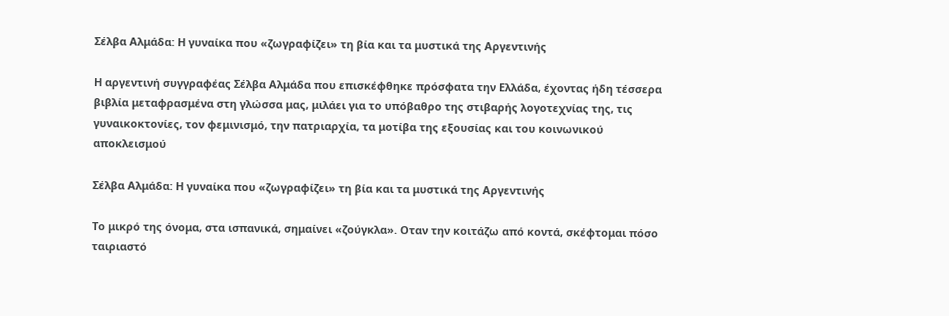Σέλβα Αλμάδα: Η γυναίκα που «ζωγραφίζει» τη βία και τα μυστικά της Αργεντινής

Η αργεντινή συγγραφέας Σέλβα Αλμάδα που επισκέφθηκε πρόσφατα την Ελλάδα, έχοντας ήδη τέσσερα βιβλία μεταφρασμένα στη γλώσσα μας, μιλάει για το υπόβαθρο της στιβαρής λογοτεχνίας της, τις γυναικοκτονίες, τον φεμινισμό, την πατριαρχία, τα μοτίβα της εξουσίας και του κοινωνικού αποκλεισμού

Σέλβα Αλμάδα: Η γυναίκα που «ζωγραφίζει» τη βία και τα μυστικά της Αργεντινής

Το μικρό της όνομα, στα ισπανικά, σημαίνει «ζούγκλα». Οταν την κοιτάζω από κοντά, σκέφτομαι πόσο ταιριαστό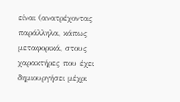είναι (ανατρέχοντας παράλληλα, κάπως μεταφορικά, στους χαρακτήρες που έχει δημιουργήσει μέχρι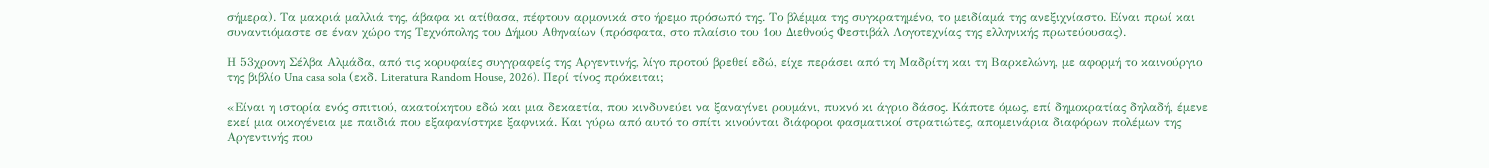σήμερα). Τα μακριά μαλλιά της, άβαφα κι ατίθασα, πέφτουν αρμονικά στο ήρεμο πρόσωπό της. Το βλέμμα της συγκρατημένο, το μειδίαμά της ανεξιχνίαστο. Είναι πρωί και συναντιόμαστε σε έναν χώρο της Τεχνόπολης του Δήμου Αθηναίων (πρόσφατα, στο πλαίσιο του 1ου Διεθνούς Φεστιβάλ Λογοτεχνίας της ελληνικής πρωτεύουσας).

Η 53χρονη Σέλβα Αλμάδα, από τις κορυφαίες συγγραφείς της Αργεντινής, λίγο προτού βρεθεί εδώ, είχε περάσει από τη Μαδρίτη και τη Βαρκελώνη, με αφορμή το καινούργιο της βιβλίο Una casa sola (εκδ. Literatura Random House, 2026). Περί τίνος πρόκειται;

«Είναι η ιστορία ενός σπιτιού, ακατοίκητου εδώ και μια δεκαετία, που κινδυνεύει να ξαναγίνει ρουμάνι, πυκνό κι άγριο δάσος. Κάποτε όμως, επί δημοκρατίας δηλαδή, έμενε εκεί μια οικογένεια με παιδιά που εξαφανίστηκε ξαφνικά. Και γύρω από αυτό το σπίτι κινούνται διάφοροι φασματικοί στρατιώτες, απομεινάρια διαφόρων πολέμων της Αργεντινής που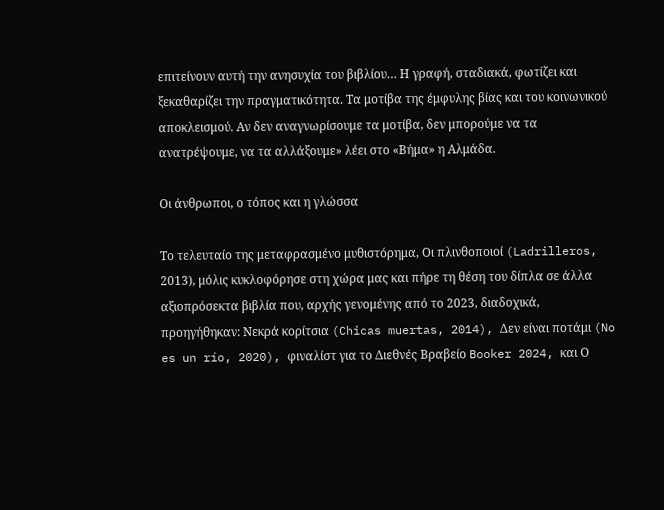επιτείνουν αυτή την ανησυχία του βιβλίου… Η γραφή, σταδιακά, φωτίζει και ξεκαθαρίζει την πραγματικότητα. Τα μοτίβα της έμφυλης βίας και του κοινωνικού αποκλεισμού. Αν δεν αναγνωρίσουμε τα μοτίβα, δεν μπορούμε να τα ανατρέψουμε, να τα αλλάξουμε» λέει στο «Βήμα» η Αλμάδα.

Οι άνθρωποι, ο τόπος και η γλώσσα

Το τελευταίο της μεταφρασμένο μυθιστόρημα, Οι πλινθοποιοί (Ladrilleros, 2013), μόλις κυκλοφόρησε στη χώρα μας και πήρε τη θέση του δίπλα σε άλλα αξιοπρόσεκτα βιβλία που, αρχής γενομένης από το 2023, διαδοχικά, προηγήθηκαν: Νεκρά κορίτσια (Chicas muertas, 2014), Δεν είναι ποτάμι (No es un río, 2020), φιναλίστ για το Διεθνές Βραβείο Booker 2024, και Ο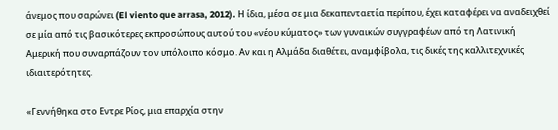άνεμος που σαρώνει (El viento que arrasa, 2012). Η ίδια, μέσα σε μια δεκαπενταετία περίπου, έχει καταφέρει να αναδειχθεί σε μία από τις βασικότερες εκπροσώπους αυτού του «νέου κύματος» των γυναικών συγγραφέων από τη Λατινική Αμερική που συναρπάζουν τον υπόλοιπο κόσμο. Αν και η Αλμάδα διαθέτει, αναμφίβολα, τις δικές της καλλιτεχνικές ιδιαιτερότητες.

«Γεννήθηκα στο Εντρε Ρίος, μια επαρχία στην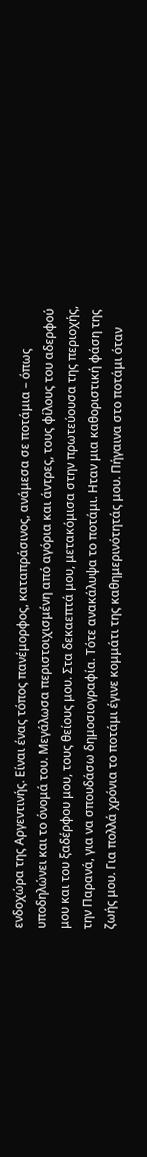ενδοχώρα της Αργεντινής. Είναι ένας τόπος πανέμορφος, καταπράσινος, ανάμεσα σε ποτάμια – όπως υποδηλώνει και το όνομά του. Μεγάλωσα περιστοιχισμένη από αγόρια και άντρες, τους φίλους του αδερφού μου και του ξαδέρφου μου, τους θείους μου. Στα δεκαεπτά μου, μετακόμισα στην πρωτεύουσα της περιοχής, την Παρανά, για να σπουδάσω δημοσιογραφία. Τότε ανακάλυψα το ποτάμι. Ηταν μια καθοριστική φάση της ζωής μου. Για πολλά χρόνια το ποτάμι έγινε κομμάτι της καθημερινότητάς μου. Πήγαινα στο ποτάμι όταν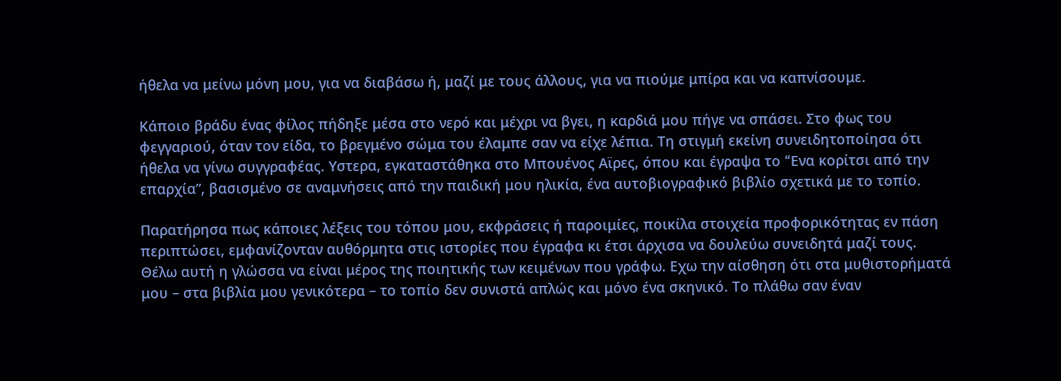ήθελα να μείνω μόνη μου, για να διαβάσω ή, μαζί με τους άλλους, για να πιούμε μπίρα και να καπνίσουμε.

Κάποιο βράδυ ένας φίλος πήδηξε μέσα στο νερό και μέχρι να βγει, η καρδιά μου πήγε να σπάσει. Στο φως του φεγγαριού, όταν τον είδα, το βρεγμένο σώμα του έλαμπε σαν να είχε λέπια. Τη στιγμή εκείνη συνειδητοποίησα ότι ήθελα να γίνω συγγραφέας. Υστερα, εγκαταστάθηκα στο Μπουένος Αϊρες, όπου και έγραψα το “Eνα κορίτσι από την επαρχία”, βασισμένο σε αναμνήσεις από την παιδική μου ηλικία, ένα αυτοβιογραφικό βιβλίο σχετικά με το τοπίο.

Παρατήρησα πως κάποιες λέξεις του τόπου μου, εκφράσεις ή παροιμίες, ποικίλα στοιχεία προφορικότητας εν πάση περιπτώσει, εμφανίζονταν αυθόρμητα στις ιστορίες που έγραφα κι έτσι άρχισα να δουλεύω συνειδητά μαζί τους. Θέλω αυτή η γλώσσα να είναι μέρος της ποιητικής των κειμένων που γράφω. Εχω την αίσθηση ότι στα μυθιστορήματά μου – στα βιβλία μου γενικότερα – το τοπίο δεν συνιστά απλώς και μόνο ένα σκηνικό. Το πλάθω σαν έναν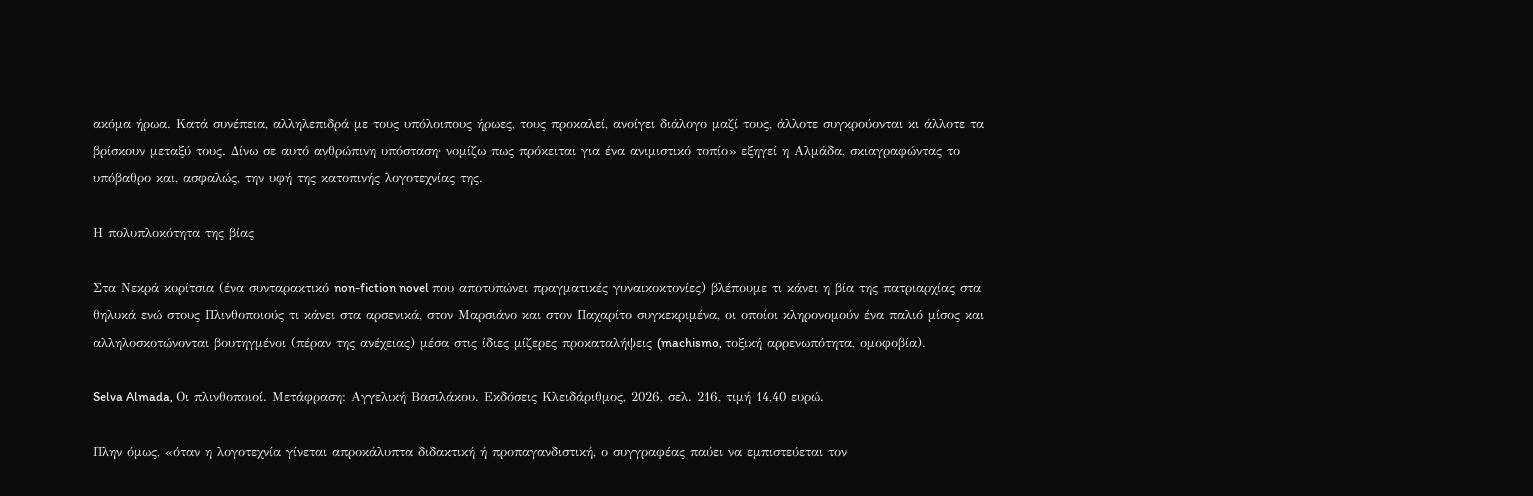ακόμα ήρωα. Κατά συνέπεια, αλληλεπιδρά με τους υπόλοιπους ήρωες, τους προκαλεί, ανοίγει διάλογο μαζί τους, άλλοτε συγκρούονται κι άλλοτε τα βρίσκουν μεταξύ τους. Δίνω σε αυτό ανθρώπινη υπόσταση· νομίζω πως πρόκειται για ένα ανιμιστικό τοπίο» εξηγεί η Αλμάδα, σκιαγραφώντας το υπόβαθρο και, ασφαλώς, την υφή της κατοπινής λογοτεχνίας της.

Η πολυπλοκότητα της βίας

Στα Νεκρά κορίτσια (ένα συνταρακτικό non-fiction novel που αποτυπώνει πραγματικές γυναικοκτονίες) βλέπουμε τι κάνει η βία της πατριαρχίας στα θηλυκά ενώ στους Πλινθοποιούς τι κάνει στα αρσενικά, στον Μαρσιάνο και στον Παχαρίτο συγκεκριμένα, οι οποίοι κληρονομούν ένα παλιό μίσος και αλληλοσκοτώνονται βουτηγμένοι (πέραν της ανέχειας) μέσα στις ίδιες μίζερες προκαταλήψεις (machismo, τοξική αρρενωπότητα, ομοφοβία).

Selva Almada, Οι πλινθοποιοί. Μετάφραση: Αγγελική Βασιλάκου. Εκδόσεις Κλειδάριθμος, 2026, σελ. 216, τιμή 14,40 ευρώ.

Πλην όμως, «όταν η λογοτεχνία γίνεται απροκάλυπτα διδακτική ή προπαγανδιστική, ο συγγραφέας παύει να εμπιστεύεται τον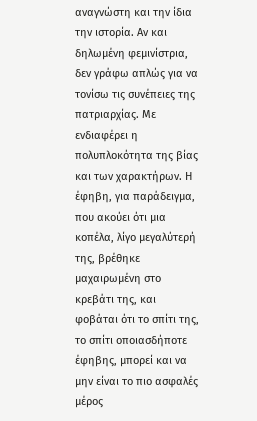αναγνώστη και την ίδια την ιστορία. Αν και δηλωμένη φεμινίστρια, δεν γράφω απλώς για να τονίσω τις συνέπειες της πατριαρχίας. Με ενδιαφέρει η πολυπλοκότητα της βίας και των χαρακτήρων. Η έφηβη, για παράδειγμα, που ακούει ότι μια κοπέλα, λίγο μεγαλύτερή της, βρέθηκε μαχαιρωμένη στο κρεβάτι της, και φοβάται ότι το σπίτι της, το σπίτι οποιασδήποτε έφηβης, μπορεί και να μην είναι το πιο ασφαλές μέρος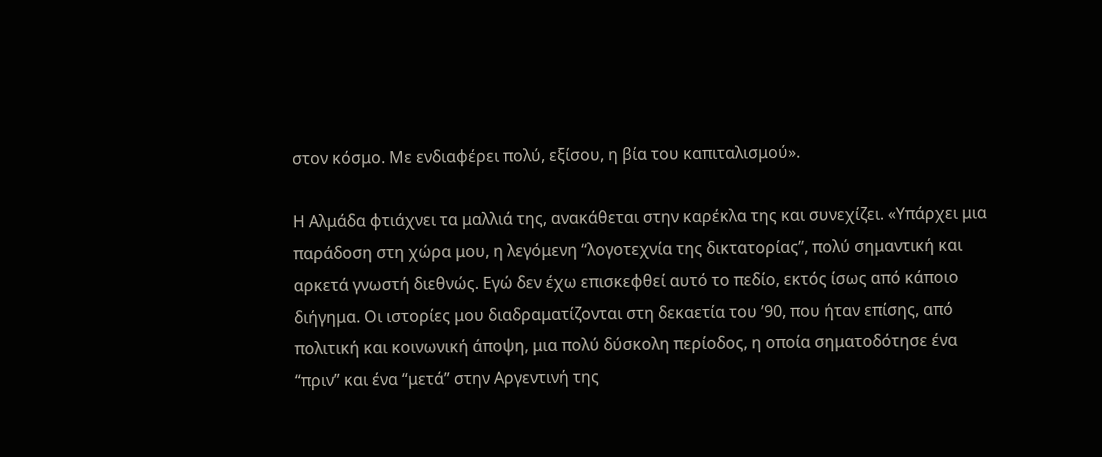στον κόσμο. Με ενδιαφέρει πολύ, εξίσου, η βία του καπιταλισμού».

Η Αλμάδα φτιάχνει τα μαλλιά της, ανακάθεται στην καρέκλα της και συνεχίζει. «Υπάρχει μια παράδοση στη χώρα μου, η λεγόμενη “λογοτεχνία της δικτατορίας”, πολύ σημαντική και αρκετά γνωστή διεθνώς. Εγώ δεν έχω επισκεφθεί αυτό το πεδίο, εκτός ίσως από κάποιο διήγημα. Οι ιστορίες μου διαδραματίζονται στη δεκαετία του ’90, που ήταν επίσης, από πολιτική και κοινωνική άποψη, μια πολύ δύσκολη περίοδος, η οποία σηματοδότησε ένα “πριν” και ένα “μετά” στην Αργεντινή της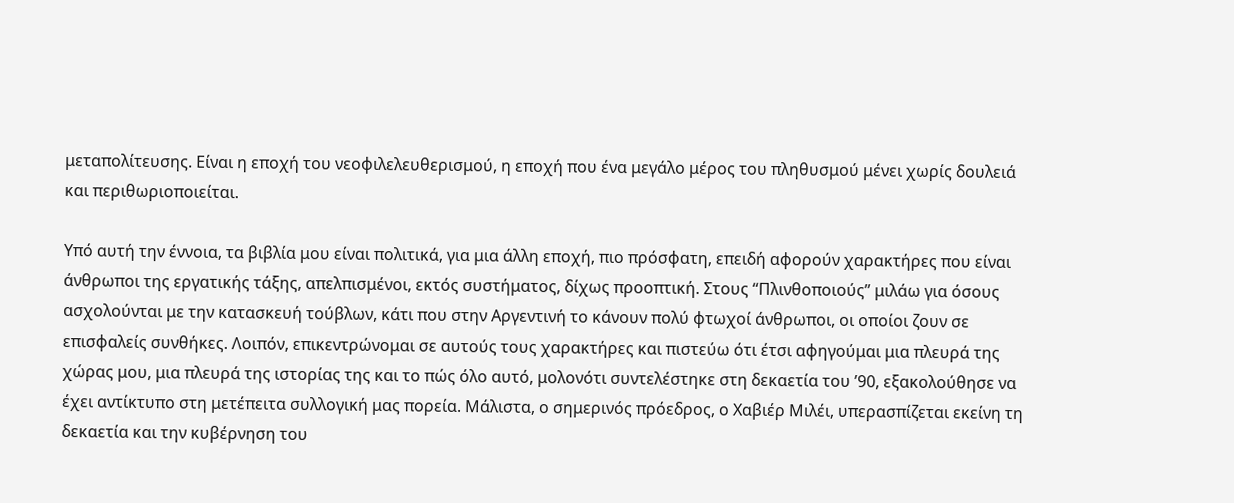μεταπολίτευσης. Είναι η εποχή του νεοφιλελευθερισμού, η εποχή που ένα μεγάλο μέρος του πληθυσμού μένει χωρίς δουλειά και περιθωριοποιείται.

Υπό αυτή την έννοια, τα βιβλία μου είναι πολιτικά, για μια άλλη εποχή, πιο πρόσφατη, επειδή αφορούν χαρακτήρες που είναι άνθρωποι της εργατικής τάξης, απελπισμένοι, εκτός συστήματος, δίχως προοπτική. Στους “Πλινθοποιούς” μιλάω για όσους ασχολούνται με την κατασκευή τούβλων, κάτι που στην Αργεντινή το κάνουν πολύ φτωχοί άνθρωποι, οι οποίοι ζουν σε επισφαλείς συνθήκες. Λοιπόν, επικεντρώνομαι σε αυτούς τους χαρακτήρες και πιστεύω ότι έτσι αφηγούμαι μια πλευρά της χώρας μου, μια πλευρά της ιστορίας της και το πώς όλο αυτό, μολονότι συντελέστηκε στη δεκαετία του ’90, εξακολούθησε να έχει αντίκτυπο στη μετέπειτα συλλογική μας πορεία. Μάλιστα, ο σημερινός πρόεδρος, ο Χαβιέρ Μιλέι, υπερασπίζεται εκείνη τη δεκαετία και την κυβέρνηση του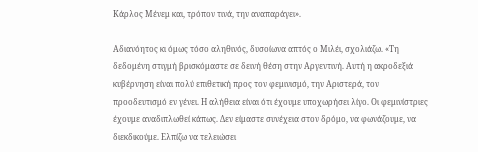Κάρλος Μένεμ και, τρόπον τινά, την αναπαράγει».

Αδιανόητος κι όμως τόσο αληθινός, δυσοίωνα απτός ο Μιλέι, σχολιάζω. «Τη δεδομένη στιγμή βρισκόμαστε σε δεινή θέση στην Αργεντινή. Αυτή η ακροδεξιά κυβέρνηση είναι πολύ επιθετική προς τον φεμινισμό, την Αριστερά, τον προοδευτισμό εν γένει. Η αλήθεια είναι ότι έχουμε υποχωρήσει λίγο. Οι φεμινίστριες έχουμε αναδιπλωθεί κάπως. Δεν είμαστε συνέχεια στον δρόμο, να φωνάζουμε, να διεκδικούμε. Ελπίζω να τελειώσει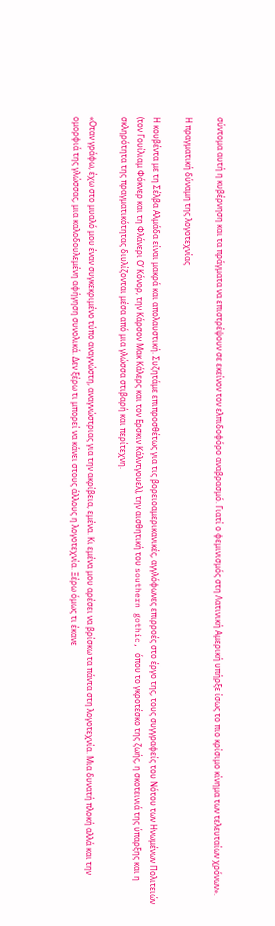σύντομα αυτή η κυβέρνηση και τα πράγματα να επιστρέψουν σε εκείνον τον ελπιδοφόρο αναβρασμό. Γιατί ο φεμινισμός στη Λατινική Αμερική υπήρξε ίσως το πιο κρίσιμο κίνημα των τελευταίων χρόνων».

Η πραγματική δύναμη της λογοτεχνίας

Η κουβέντα με τη Σέλβα Αλμάδα είναι μακρά και απολαυστική. Συζητάμε επιπροσθέτως για τις βορειοαμερικανικές, αγγλόφωνες επιρροές στο έργο της, τους συγγραφείς του Νότου των Ηνωμένων Πολιτειών (τον Γουίλιαμ Φόκνερ και τη Φλάνερι Ο’ Κόνορ, την Κάρσον Μακ Κάλερς και τον Ερσκιν Κάλντγουελ), την αισθητική του southern gothic, όπου το γκροτέσκο της ζωής, η σκοτεινιά της ύπαρξης και η σκληρότητα της πραγματικότητας διυλίζονται μέσα από μια γλώσσα στιβαρή και περίτεχνη.

«Οταν γράφω, έχω στο μυαλό μου έναν συγκεκριμένο τύπο αναγνώστη, αναγνώστριας για την ακρίβεια, εμένα. Κι εμένα μου αρέσει να βρίσκω τα πάντα στη λογοτεχνία. Μια δυνατή πλοκή αλλά και την ομορφιά της γλώσσας, μια καλοδουλεμένη αφήγηση συνολικά. Δεν ξέρω τι μπορεί να κάνει στους άλλους η λογοτεχνία. Ξέρω όμως τι έκανε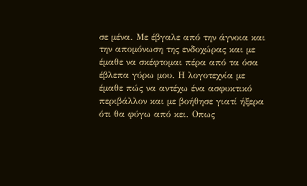σε μένα. Με έβγαλε από την άγνοια και την απομόνωση της ενδοχώρας και με έμαθε να σκέφτομαι πέρα από τα όσα έβλεπα γύρω μου. Η λογοτεχνία με έμαθε πώς να αντέχω ένα ασφυκτικό περιβάλλον και με βοήθησε γιατί ήξερα ότι θα φύγω από κει. Οπως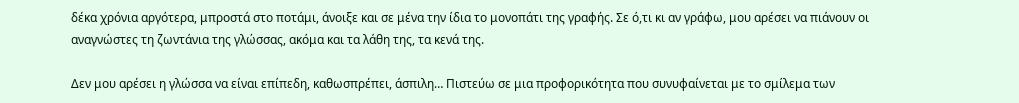δέκα χρόνια αργότερα, μπροστά στο ποτάμι, άνοιξε και σε μένα την ίδια το μονοπάτι της γραφής. Σε ό,τι κι αν γράφω, μου αρέσει να πιάνουν οι αναγνώστες τη ζωντάνια της γλώσσας, ακόμα και τα λάθη της, τα κενά της.

Δεν μου αρέσει η γλώσσα να είναι επίπεδη, καθωσπρέπει, άσπιλη… Πιστεύω σε μια προφορικότητα που συνυφαίνεται με το σμίλεμα των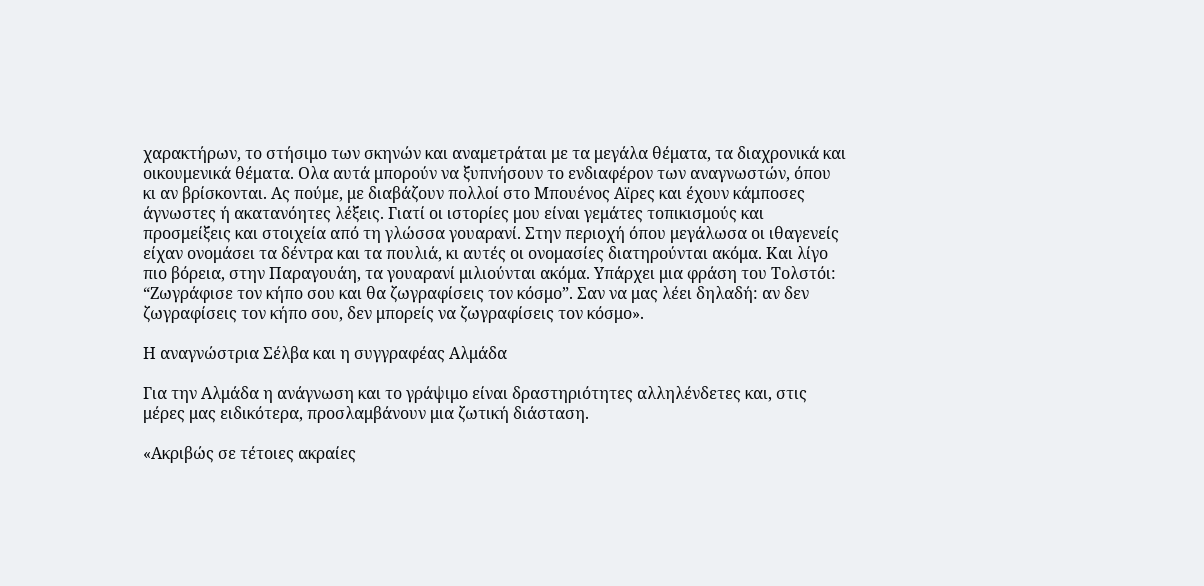χαρακτήρων, το στήσιμο των σκηνών και αναμετράται με τα μεγάλα θέματα, τα διαχρονικά και οικουμενικά θέματα. Ολα αυτά μπορούν να ξυπνήσουν το ενδιαφέρον των αναγνωστών, όπου κι αν βρίσκονται. Ας πούμε, με διαβάζουν πολλοί στο Μπουένος Αϊρες και έχουν κάμποσες άγνωστες ή ακατανόητες λέξεις. Γιατί οι ιστορίες μου είναι γεμάτες τοπικισμούς και προσμείξεις και στοιχεία από τη γλώσσα γουαρανί. Στην περιοχή όπου μεγάλωσα οι ιθαγενείς είχαν ονομάσει τα δέντρα και τα πουλιά, κι αυτές οι ονομασίες διατηρούνται ακόμα. Και λίγο πιο βόρεια, στην Παραγουάη, τα γουαρανί μιλιούνται ακόμα. Υπάρχει μια φράση του Τολστόι: “Ζωγράφισε τον κήπο σου και θα ζωγραφίσεις τον κόσμο”. Σαν να μας λέει δηλαδή: αν δεν ζωγραφίσεις τον κήπο σου, δεν μπορείς να ζωγραφίσεις τον κόσμο».

Η αναγνώστρια Σέλβα και η συγγραφέας Αλμάδα

Για την Αλμάδα η ανάγνωση και το γράψιμο είναι δραστηριότητες αλληλένδετες και, στις μέρες μας ειδικότερα, προσλαμβάνουν μια ζωτική διάσταση.

«Ακριβώς σε τέτοιες ακραίες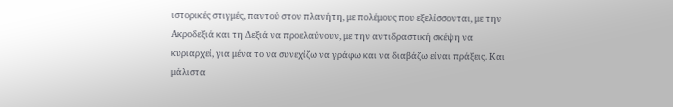ιστορικές στιγμές, παντού στον πλανήτη, με πολέμους που εξελίσσονται, με την Ακροδεξιά και τη Δεξιά να προελαύνουν, με την αντιδραστική σκέψη να κυριαρχεί, για μένα το να συνεχίζω να γράφω και να διαβάζω είναι πράξεις. Και μάλιστα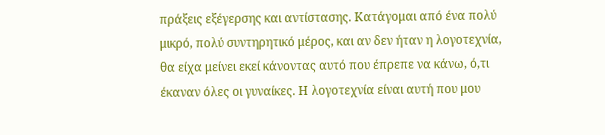πράξεις εξέγερσης και αντίστασης. Κατάγομαι από ένα πολύ μικρό, πολύ συντηρητικό μέρος, και αν δεν ήταν η λογοτεχνία, θα είχα μείνει εκεί κάνοντας αυτό που έπρεπε να κάνω, ό,τι έκαναν όλες οι γυναίκες. Η λογοτεχνία είναι αυτή που μου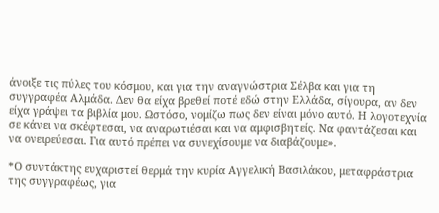άνοιξε τις πύλες του κόσμου, και για την αναγνώστρια Σέλβα και για τη συγγραφέα Αλμάδα. Δεν θα είχα βρεθεί ποτέ εδώ στην Ελλάδα, σίγουρα, αν δεν είχα γράψει τα βιβλία μου. Ωστόσο, νομίζω πως δεν είναι μόνο αυτό. Η λογοτεχνία σε κάνει να σκέφτεσαι, να αναρωτιέσαι και να αμφισβητείς. Να φαντάζεσαι και να ονειρεύεσαι. Για αυτό πρέπει να συνεχίσουμε να διαβάζουμε».

*Ο συντάκτης ευχαριστεί θερμά την κυρία Αγγελική Βασιλάκου, μεταφράστρια της συγγραφέως, για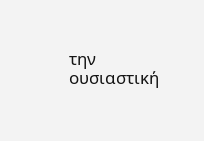την ουσιαστική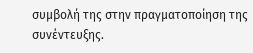συμβολή της στην πραγματοποίηση της συνέντευξης.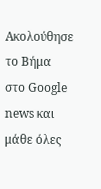Ακολούθησε το Βήμα στο Google news και μάθε όλες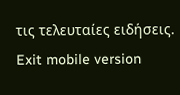τις τελευταίες ειδήσεις.
Exit mobile version